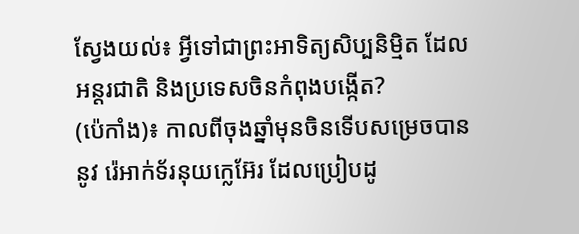ស្វែងយល់៖ អ្វីទៅជាព្រះអាទិត្យសិប្បនិម្មិត ដែលអន្តរជាតិ និងប្រទេសចិនកំពុងបង្កើត?
(ប៉េកាំង)៖ កាលពីចុងឆ្នាំមុនចិនទើបសម្រេចបាននូវ រ៉េអាក់ទ័រនុយក្លេអ៊ែរ ដែលប្រៀបដូ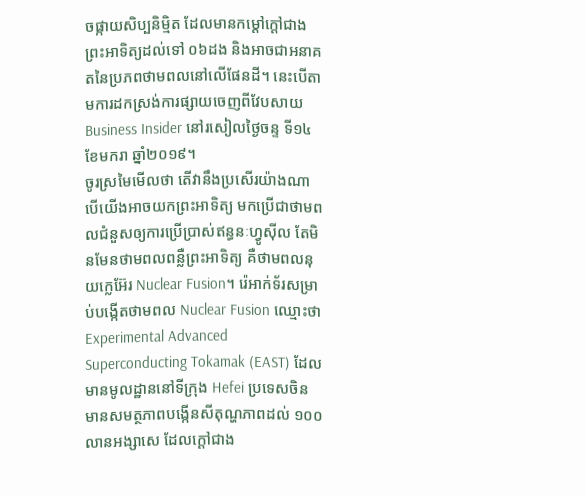ចផ្កាយសិប្បនិម្មិត ដែលមានកម្តៅក្តៅជាងព្រះអាទិត្យដល់ទៅ ០៦ដង និងអាចជាអនាគតនៃប្រភពថាមពលនៅលើផែនដី។ នេះបើតាមការដកស្រង់ការផ្សាយចេញពីវែបសាយ Business Insider នៅរសៀលថ្ងៃចន្ទ ទី១៤ ខែមករា ឆ្នាំ២០១៩។
ចូរស្រមៃមើលថា តើវានឹងប្រសើរយ៉ាងណាបើយើងអាចយកព្រះអាទិត្យ មកប្រើជាថាមពលជំនួសឲ្យការប្រើប្រាស់ឥន្ធនៈហ្វូស៊ីល តែមិនមែនថាមពលពន្លឺព្រះអាទិត្យ គឺថាមពលនុយក្លេអ៊ែរ Nuclear Fusion។ រ៉េអាក់ទ័រសម្រាប់បង្កើតថាមពល Nuclear Fusion ឈ្មោះថា Experimental Advanced Superconducting Tokamak (EAST) ដែលមានមូលដ្ឋាននៅទីក្រុង Hefei ប្រទេសចិន មានសមត្ថភាពបង្កើនសីតុណ្ហភាពដល់ ១០០លានអង្សាសេ ដែលក្តៅជាង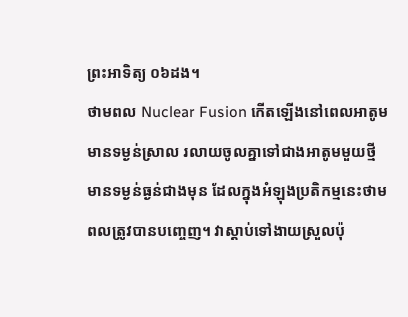ព្រះអាទិត្យ ០៦ដង។
ថាមពល Nuclear Fusion កើតឡើងនៅពេលអាតូមមានទម្ងន់ស្រាល រលាយចូលគ្នាទៅជាងអាតូមមួយថ្មីមានទម្ងន់ធ្ងន់ជាងមុន ដែលក្នុងអំឡុងប្រតិកម្មនេះថាមពលត្រូវបានបញ្ចេញ។ វាស្តាប់ទៅងាយស្រួលប៉ុ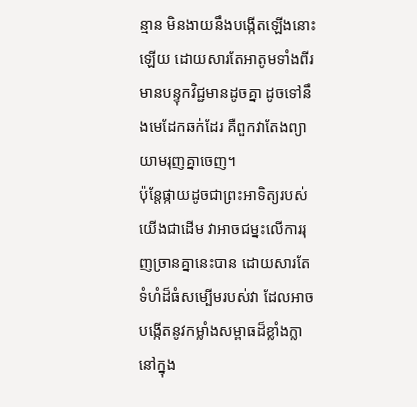ន្មាន មិនងាយនឹងបង្កើតឡើងនោះឡើយ ដោយសារតែអាតូមទាំងពីរមានបន្ទុកវិជ្ជមានដូចគ្នា ដូចទៅនឹងមេដែកឆក់ដែរ គឺពួកវាតែងព្យាយាមរុញគ្នាចេញ។
ប៉ុន្តែផ្កាយដូចជាព្រះអាទិត្យរបស់យើងជាដើម វាអាចជម្នះលើការរុញច្រានគ្នានេះបាន ដោយសារតែទំហំដ៏ធំសម្បើមរបស់វា ដែលអាចបង្កើតនូវកម្លាំងសម្ពាធដ៏ខ្លាំងក្លានៅក្នុង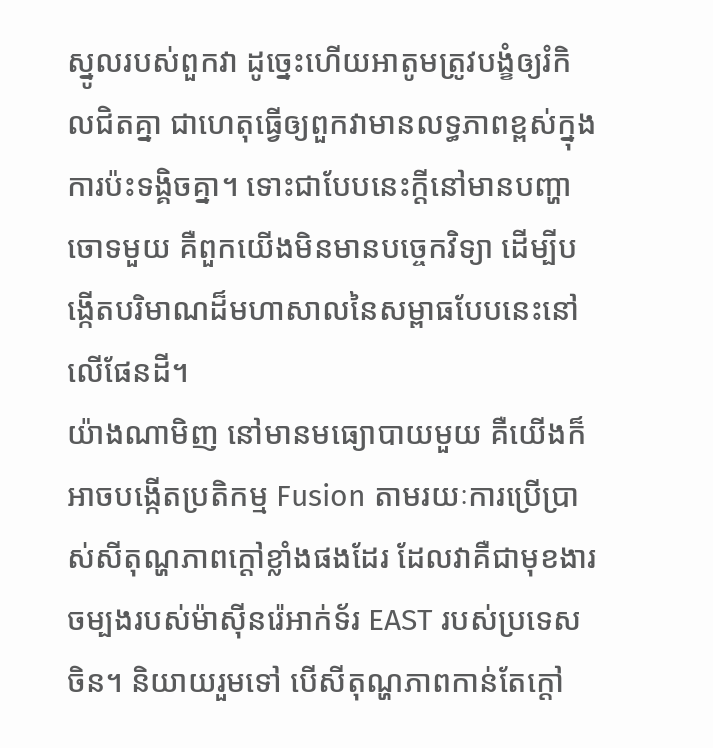ស្នូលរបស់ពួកវា ដូច្នេះហើយអាតូមត្រូវបង្ខំឲ្យរំកិលជិតគ្នា ជាហេតុធ្វើឲ្យពួកវាមានលទ្ធភាពខ្ពស់ក្នុងការប៉ះទង្គិចគ្នា។ ទោះជាបែបនេះក្តីនៅមានបញ្ហាចោទមួយ គឺពួកយើងមិនមានបច្ចេកវិទ្យា ដើម្បីបង្កើតបរិមាណដ៏មហាសាលនៃសម្ពាធបែបនេះនៅលើផែនដី។
យ៉ាងណាមិញ នៅមានមធ្យោបាយមួយ គឺយើងក៏អាចបង្កើតប្រតិកម្ម Fusion តាមរយៈការប្រើប្រាស់សីតុណ្ហភាពក្តៅខ្លាំងផងដែរ ដែលវាគឺជាមុខងារចម្បងរបស់ម៉ាស៊ីនរ៉េអាក់ទ័រ EAST របស់ប្រទេសចិន។ និយាយរួមទៅ បើសីតុណ្ហភាពកាន់តែក្តៅ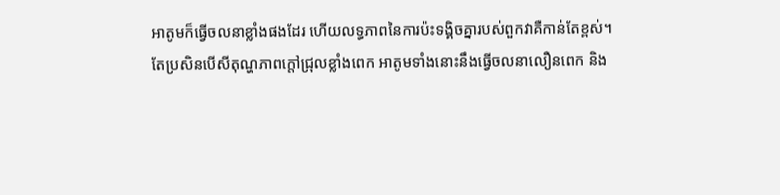អាតូមក៏ធ្វើចលនាខ្លាំងផងដែរ ហើយលទ្ធភាពនៃការប៉ះទង្គិចគ្នារបស់ពួកវាគឺកាន់តែខ្ពស់។
តែប្រសិនបើសីតុណ្ហភាពក្តៅជ្រុលខ្លាំងពេក អាតូមទាំងនោះនឹងធ្វើចលនាលឿនពេក និង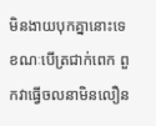មិនងាយបុកគ្នានោះទេ ខណៈបើត្រជាក់ពេក ពួកវាធ្វើចលនាមិនលឿន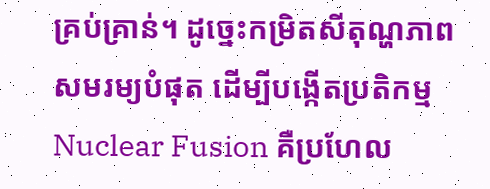គ្រប់គ្រាន់។ ដូច្នេះកម្រិតសីតុណ្ហភាពសមរម្យបំផុត ដើម្បីបង្កើតប្រតិកម្ម Nuclear Fusion គឺប្រហែល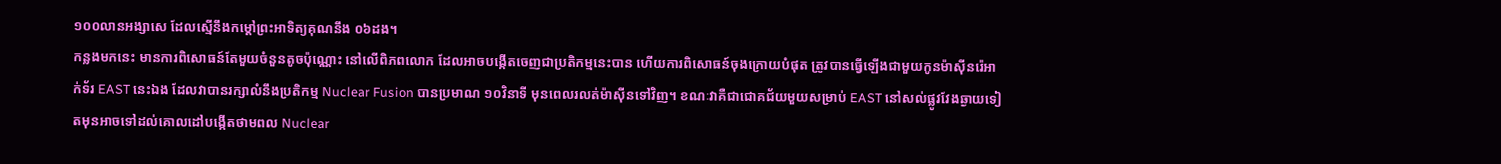១០០លានអង្សាសេ ដែលស្មើនឹងកម្តៅព្រះអាទិត្យគុណនឹង ០៦ដង។
កន្លងមកនេះ មានការពិសោធន៍តែមួយចំនួនតូចប៉ុណ្ណោះ នៅលើពិភពលោក ដែលអាចបង្កើតចេញជាប្រតិកម្មនេះបាន ហើយការពិសោធន៍ចុងក្រោយបំផុត ត្រូវបានធ្វើឡើងជាមួយកូនម៉ាស៊ីនរ៉េអាក់ទ័រ EAST នេះឯង ដែលវាបានរក្សាលំនឹងប្រតិកម្ម Nuclear Fusion បានប្រមាណ ១០វិនាទី មុនពេលរលត់ម៉ាស៊ីនទៅវិញ។ ខណៈវាគឺជាជោគជ័យមួយសម្រាប់ EAST នៅសល់ផ្លូវវែងឆ្ងាយទៀតមុនអាចទៅដល់គោលដៅបង្កើតថាមពល Nuclear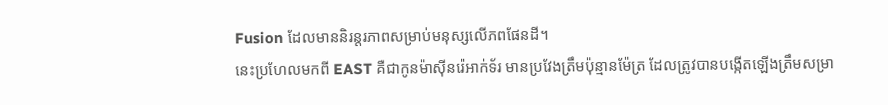Fusion ដែលមាននិរន្តរភាពសម្រាប់មនុស្សលើភពផែនដី។
នេះប្រហែលមកពី EAST គឺជាកូនម៉ាស៊ីនរ៉េអាក់ទ័រ មានប្រវែងត្រឹមប៉ុន្មានម៉ែត្រ ដែលត្រូវបានបង្កើតឡើងត្រឹមសម្រា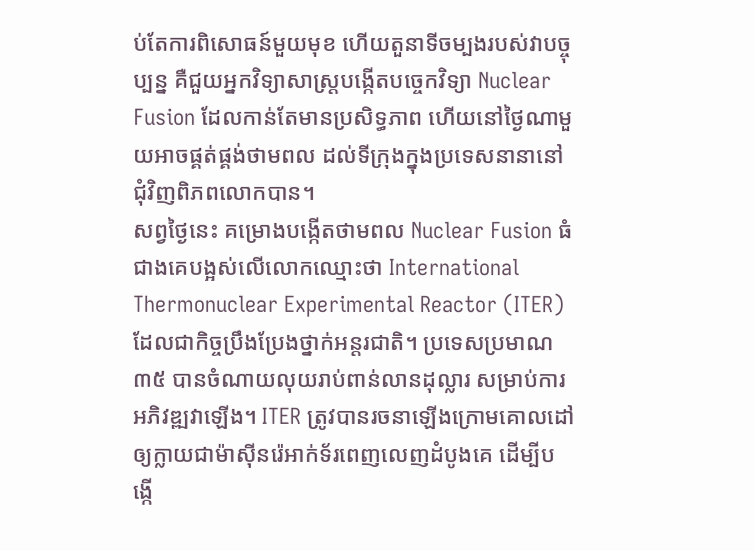ប់តែការពិសោធន៍មួយមុខ ហើយតួនាទីចម្បងរបស់វាបច្ចុប្បន្ន គឺជួយអ្នកវិទ្យាសាស្រ្តបង្កើតបច្ចេកវិទ្យា Nuclear Fusion ដែលកាន់តែមានប្រសិទ្ធភាព ហើយនៅថ្ងៃណាមួយអាចផ្គត់ផ្គង់ថាមពល ដល់ទីក្រុងក្នុងប្រទេសនានានៅជុំវិញពិភពលោកបាន។
សព្វថ្ងៃនេះ គម្រោងបង្កើតថាមពល Nuclear Fusion ធំជាងគេបង្អស់លើលោកឈ្មោះថា International Thermonuclear Experimental Reactor (ITER) ដែលជាកិច្ចប្រឹងប្រែងថ្នាក់អន្តរជាតិ។ ប្រទេសប្រមាណ ៣៥ បានចំណាយលុយរាប់ពាន់លានដុល្លារ សម្រាប់ការអភិវឌ្ឍវាឡើង។ ITER ត្រូវបានរចនាឡើងក្រោមគោលដៅ ឲ្យក្លាយជាម៉ាស៊ីនរ៉េអាក់ទ័រពេញលេញដំបូងគេ ដើម្បីបង្កើ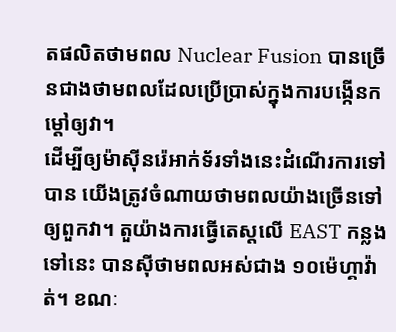តផលិតថាមពល Nuclear Fusion បានច្រើនជាងថាមពលដែលប្រើប្រាស់ក្នុងការបង្កើនកម្តៅឲ្យវា។
ដើម្បីឲ្យម៉ាស៊ីនរ៉េអាក់ទ័រទាំងនេះដំណើរការទៅបាន យើងត្រូវចំណាយថាមពលយ៉ាងច្រើនទៅឲ្យពួកវា។ តួយ៉ាងការធ្វើតេស្តលើ EAST កន្លងទៅនេះ បានស៊ីថាមពលអស់ជាង ១០ម៉េហ្គាវ៉ាត់។ ខណៈ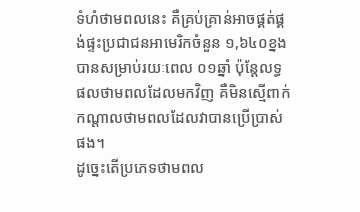ទំហំថាមពលនេះ គឺគ្រប់គ្រាន់អាចផ្គត់ផ្គង់ផ្ទះប្រជាជនអាមេរិកចំនួន ១,៦៤០ខ្នង បានសម្រាប់រយៈពេល ០១ឆ្នាំ ប៉ុន្តែលទ្ធផលថាមពលដែលមកវិញ គឺមិនស្មើពាក់កណ្តាលថាមពលដែលវាបានប្រើប្រាស់ផង។
ដូច្នេះតើប្រភេទថាមពល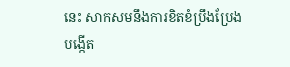នេះ សាកសមនឹងការខិតខំប្រឹងប្រែងបង្កើត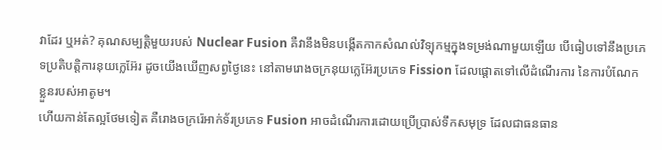វាដែរ ឬអត់? គុណសម្បត្តិមួយរបស់ Nuclear Fusion គឺវានឹងមិនបង្កើតកាកសំណល់វិទ្យុកម្មក្នុងទម្រង់ណាមួយឡើយ បើធៀបទៅនឹងប្រភេទប្រតិបត្តិការនុយក្លេអ៊ែរ ដូចយើងឃើញសព្វថ្ងៃនេះ នៅតាមរោងចក្រនុយក្លេអ៊ែរប្រភេទ Fission ដែលផ្តោតទៅលើដំណើរការ នៃការបំណែកខ្លួនរបស់អាតូម។
ហើយកាន់តែល្អថែមទៀត គឺរោងចក្ររ៉េអាក់ទ័រប្រភេទ Fusion អាចដំណើរការដោយប្រើប្រាស់ទឹកសមុទ្រ ដែលជាធនធាន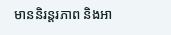មាននិរន្តរភាព និងអា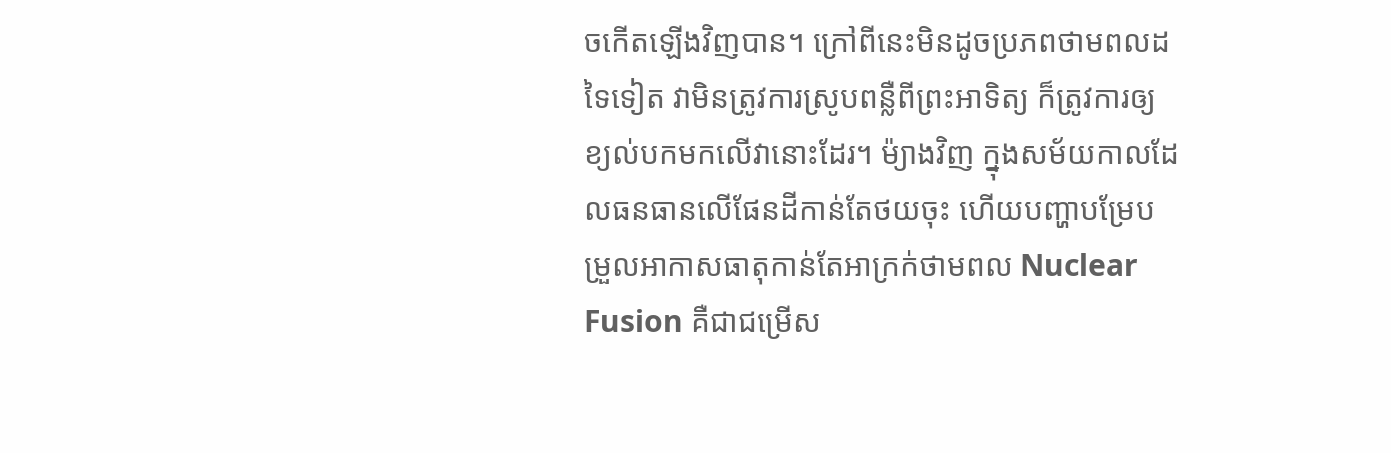ចកើតឡើងវិញបាន។ ក្រៅពីនេះមិនដូចប្រភពថាមពលដទៃទៀត វាមិនត្រូវការស្រូបពន្លឺពីព្រះអាទិត្យ ក៏ត្រូវការឲ្យខ្យល់បកមកលើវានោះដែរ។ ម៉្យាងវិញ ក្នុងសម័យកាលដែលធនធានលើផែនដីកាន់តែថយចុះ ហើយបញ្ហាបម្រែបម្រួលអាកាសធាតុកាន់តែអាក្រក់ថាមពល Nuclear Fusion គឺជាជម្រើស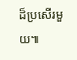ដ៏ប្រសើរមួយ៕